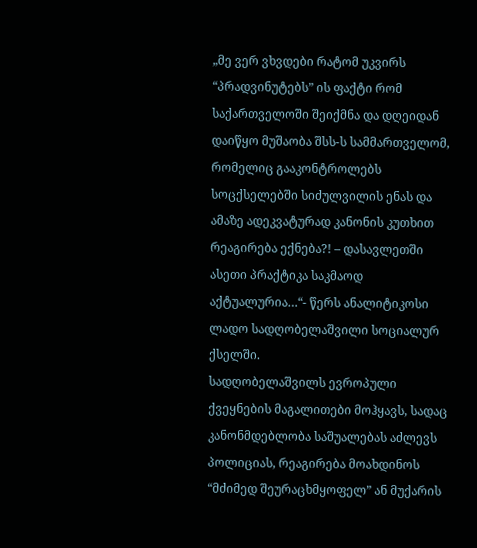„მე ვერ ვხვდები რატომ უკვირს “პრადვინუტებს” ის ფაქტი რომ საქართველოში შეიქმნა და დღეიდან დაიწყო მუშაობა შსს-ს სამმართველომ, რომელიც გააკონტროლებს სოცქსელებში სიძულვილის ენას და ამაზე ადეკვატურად კანონის კუთხით რეაგირება ექნება?! – დასავლეთში ასეთი პრაქტიკა საკმაოდ აქტუალურია…“- წერს ანალიტიკოსი ლადო სადღობელაშვილი სოციალურ ქსელში.
სადღობელაშვილს ევროპული ქვეყნების მაგალითები მოჰყავს, სადაც კანონმდებლობა საშუალებას აძლევს პოლიციას, რეაგირება მოახდინოს “მძიმედ შეურაცხმყოფელ” ან მუქარის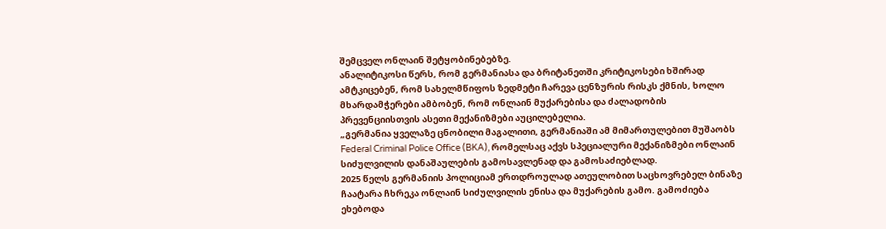შემცველ ონლაინ შეტყობინებებზე.
ანალიტიკოსი წერს, რომ გერმანიასა და ბრიტანეთში კრიტიკოსები ხშირად ამტკიცებენ, რომ სახელმწიფოს ზედმეტი ჩარევა ცენზურის რისკს ქმნის, ხოლო მხარდამჭერები ამბობენ, რომ ონლაინ მუქარებისა და ძალადობის პრევენციისთვის ასეთი მექანიზმები აუცილებელია.
„გერმანია ყველაზე ცნობილი მაგალითი, გერმანიაში ამ მიმართულებით მუშაობს Federal Criminal Police Office (BKA), რომელსაც აქვს სპეციალური მექანიზმები ონლაინ სიძულვილის დანაშაულების გამოსავლენად და გამოსაძიებლად.
2025 წელს გერმანიის პოლიციამ ერთდროულად ათეულობით საცხოვრებელ ბინაზე ჩაატარა ჩხრეკა ონლაინ სიძულვილის ენისა და მუქარების გამო. გამოძიება ეხებოდა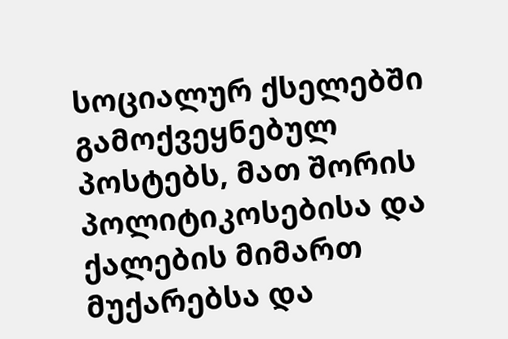სოციალურ ქსელებში გამოქვეყნებულ პოსტებს, მათ შორის პოლიტიკოსებისა და ქალების მიმართ მუქარებსა და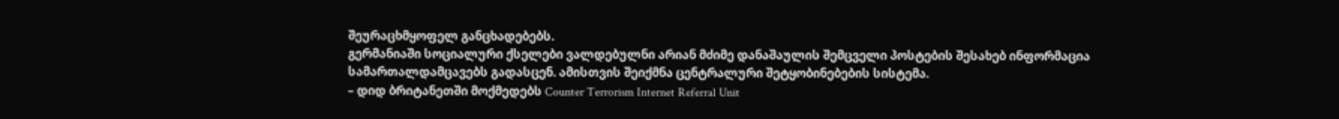შეურაცხმყოფელ განცხადებებს.
გერმანიაში სოციალური ქსელები ვალდებულნი არიან მძიმე დანაშაულის შემცველი პოსტების შესახებ ინფორმაცია სამართალდამცავებს გადასცენ. ამისთვის შეიქმნა ცენტრალური შეტყობინებების სისტემა.
– დიდ ბრიტანეთში მოქმედებს Counter Terrorism Internet Referral Unit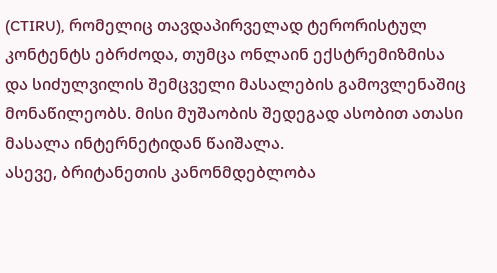(CTIRU), რომელიც თავდაპირველად ტერორისტულ კონტენტს ებრძოდა, თუმცა ონლაინ ექსტრემიზმისა და სიძულვილის შემცველი მასალების გამოვლენაშიც მონაწილეობს. მისი მუშაობის შედეგად ასობით ათასი მასალა ინტერნეტიდან წაიშალა.
ასევე, ბრიტანეთის კანონმდებლობა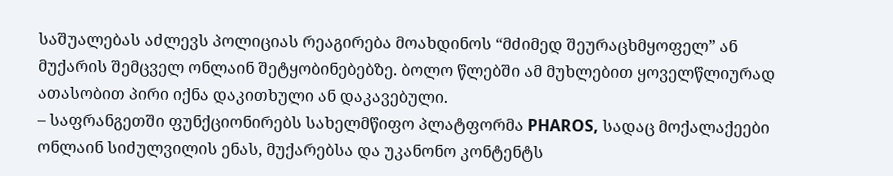საშუალებას აძლევს პოლიციას რეაგირება მოახდინოს “მძიმედ შეურაცხმყოფელ” ან მუქარის შემცველ ონლაინ შეტყობინებებზე. ბოლო წლებში ამ მუხლებით ყოველწლიურად ათასობით პირი იქნა დაკითხული ან დაკავებული.
– საფრანგეთში ფუნქციონირებს სახელმწიფო პლატფორმა PHAROS, სადაც მოქალაქეები ონლაინ სიძულვილის ენას, მუქარებსა და უკანონო კონტენტს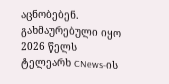აცნობებენ. გახმაურებული იყო 2026 წელს ტელეარხ CNews-ის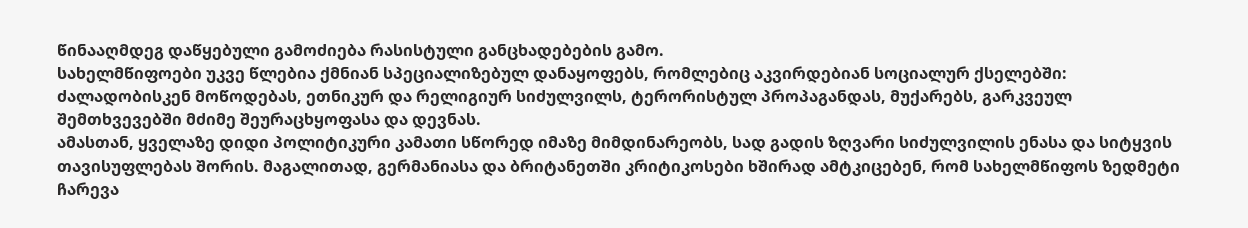წინააღმდეგ დაწყებული გამოძიება რასისტული განცხადებების გამო.
სახელმწიფოები უკვე წლებია ქმნიან სპეციალიზებულ დანაყოფებს, რომლებიც აკვირდებიან სოციალურ ქსელებში: ძალადობისკენ მოწოდებას, ეთნიკურ და რელიგიურ სიძულვილს, ტერორისტულ პროპაგანდას, მუქარებს, გარკვეულ შემთხვევებში მძიმე შეურაცხყოფასა და დევნას.
ამასთან, ყველაზე დიდი პოლიტიკური კამათი სწორედ იმაზე მიმდინარეობს, სად გადის ზღვარი სიძულვილის ენასა და სიტყვის თავისუფლებას შორის. მაგალითად, გერმანიასა და ბრიტანეთში კრიტიკოსები ხშირად ამტკიცებენ, რომ სახელმწიფოს ზედმეტი ჩარევა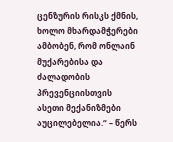ცენზურის რისკს ქმნის, ხოლო მხარდამჭერები ამბობენ, რომ ონლაინ მუქარებისა და ძალადობის პრევენციისთვის ასეთი მექანიზმები აუცილებელია.“ – წერს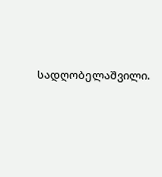სადღობელაშვილი.